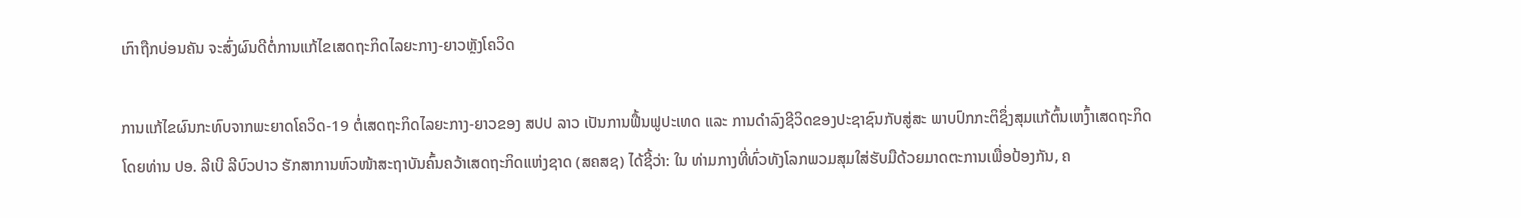ເກົາຖືກບ່ອນຄັນ ຈະສົ່ງຜົນດີຕໍ່ການແກ້ໄຂເສດຖະກິດໄລຍະກາງ-ຍາວຫຼັງໂຄວິດ

ການແກ້ໄຂຜົນກະທົບຈາກພະຍາດໂຄວິດ-19 ຕໍ່ເສດຖະກິດໄລຍະກາງ-ຍາວຂອງ ສປປ ລາວ ເປັນການຟື້ນຟູປະເທດ ແລະ ການດຳລົງຊີວິດຂອງປະຊາຊົນກັບສູ່ສະ ພາບປົກກະຕິຊຶ່ງສຸມແກ້ຕົ້ນເຫງົ້າເສດຖະກິດໂດຍທ່ານ ປອ. ລີເບີ ລີບົວປາວ ຮັກສາການຫົວໜ້າສະຖາບັນຄົ້ນຄວ້າເສດຖະກິດແຫ່ງຊາດ (ສຄສຊ) ໄດ້ຊີ້ວ່າ: ໃນ ທ່າມກາງທີ່ທົ່ວທັງໂລກພວມສຸມໃສ່ຮັບມືດ້ວຍມາດຕະການເພື່ອປ້ອງກັນ, ຄ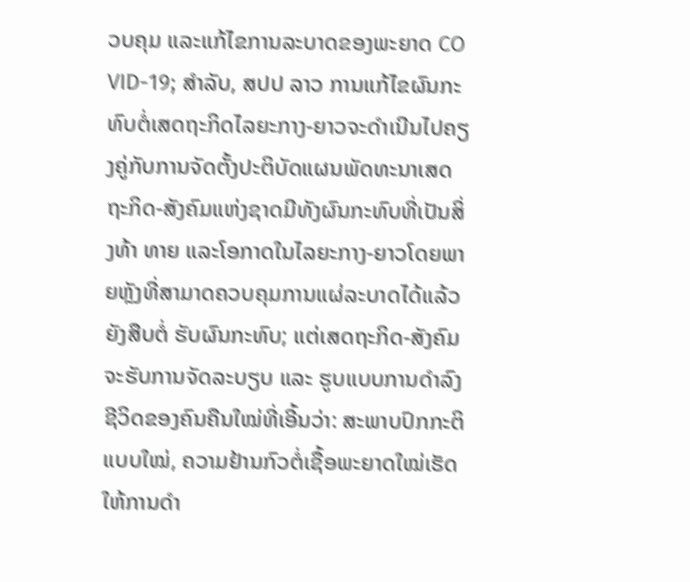ວບຄຸມ ແລະແກ້ໄຂການລະບາດຂອງພະຍາດ CO VID-19; ສຳລັບ, ສປປ ລາວ ການແກ້ໄຂຜົນກະທົບຕໍ່ເສດຖະກິດໄລຍະກາງ-ຍາວຈະດຳເນີນໄປຄຽງຄູ່ກັບການຈັດຕັ້ງປະຕິບັດແຜນພັດທະນາເສດຖະກິດ-ສັງຄົມແຫ່ງຊາດມີທັງຜົນກະທົບທີ່ເປັນສິ່ງທ້າ ທາຍ ແລະໂອກາດໃນໄລຍະກາງ-ຍາວໂດຍພາຍຫຼັງທີ່ສາມາດຄວບຄຸມການແຜ່ລະບາດໄດ້ແລ້ວຍັງສືບຕໍ່ ຮັບຜົນກະທົບ; ແຕ່ເສດຖະກິດ-ສັງຄົມຈະຮັບການຈັດລະບຽບ ແລະ ຮູບແບບການດໍາລົງຊີວິດຂອງຄົນຄືນໃໝ່ທີ່ເອີ້ນວ່າ: ສະພາບປົກກະຕິແບບໃໝ່, ຄວາມຢ້ານກົວຕໍ່ເຊື້ອພະຍາດໃໝ່ເຮັດໃຫ້ການດໍາ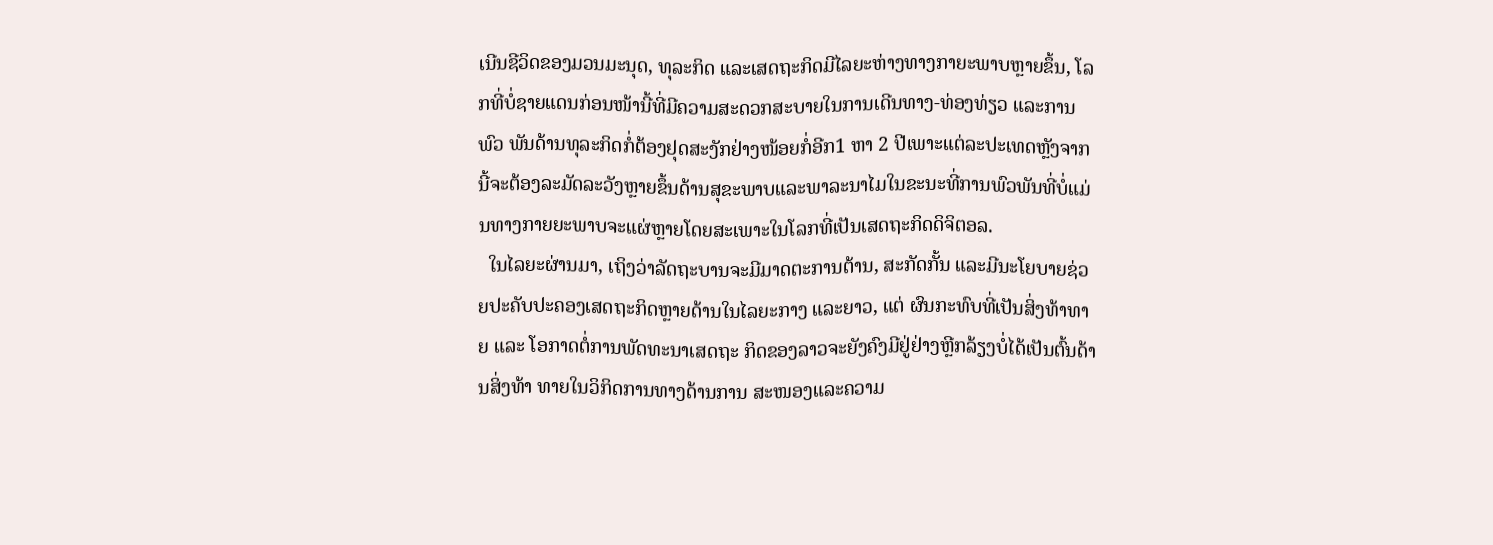ເນີນຊີວິດຂອງມວນມະນຸດ, ທຸລະກິດ ແລະເສດຖະກິດມີໄລຍະຫ່າງທາງກາຍະພາບຫຼາຍຂຶ້ນ, ໂລກທີ່ບໍ່ຊາຍແດນກ່ອນໜ້ານີ້ທີ່ມີຄວາມສະດວກສະບາຍໃນການເດີນທາງ-ທ່ອງທ່ຽວ ແລະການພົວ ພັນດ້ານທຸລະກິດກໍ່ຕ້ອງຢຸດສະງັກຢ່າງໜ້ອຍກໍ່ອີກ1 ຫາ 2 ປີເພາະແຕ່ລະປະເທດຫຼັງຈາກນີ້ຈະຕ້ອງລະມັດລະວັງຫຼາຍຂຶ້ນດ້ານສຸຂະພາບແລະພາລະນາໄມໃນຂະນະທີ່ການພົວພັນທີ່ບໍ່ແມ່ນທາງກາຍຍະພາບຈະແຜ່ຫຼາຍໂດຍສະເພາະໃນໂລກທີ່ເປັນເສດຖະກິດດິຈິຕອລ.
  ໃນໄລຍະຜ່ານມາ, ເຖິງວ່າລັດຖະບານຈະມີມາດຕະການຕ້ານ, ສະກັດກັ້ນ ແລະມີນະໂຍບາຍຊ່ວຍປະຄັບປະຄອງເສດຖະກິດຫຼາຍດ້ານໃນໄລຍະກາງ ແລະຍາວ, ແຕ່ ຜົນກະທົບທີ່ເປັນສິ່ງທ້າທາຍ ແລະ ໂອກາດຕໍ່ການພັດທະນາເສດຖະ ກິດຂອງລາວຈະຍັງຄົງມີຢູ່ຢ່າງຫຼີກລ້ຽງບໍ່ໄດ້ເປັນຕົ້ນດ້ານສິ່ງທ້າ ທາຍໃນວິກິດການທາງດ້ານການ ສະໜອງແລະຄວາມ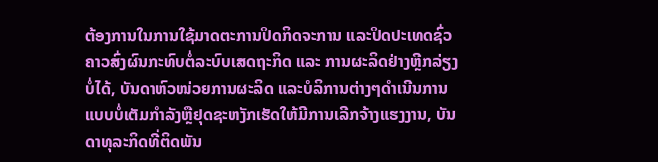ຕ້ອງການໃນການໃຊ້ມາດຕະການປິດກິດຈະການ ແລະປິດປະເທດຊົ່ວຄາວສົ່ງຜົນກະທົບຕໍ່ລະບົບເສດຖະກິດ ແລະ ການຜະລິດຢ່າງຫຼີກລ່ຽງບໍ່ໄດ້, ບັນດາຫົວໜ່ວຍການຜະລິດ ແລະບໍລິການຕ່າງໆດໍາເນີນການແບບບໍ່ເຕັມກໍາລັງຫຼືຢຸດຊະຫງັກເຮັດໃຫ້ມີການເລີກຈ້າງແຮງງານ, ບັນດາທຸລະກິດທີ່ຕິດພັນ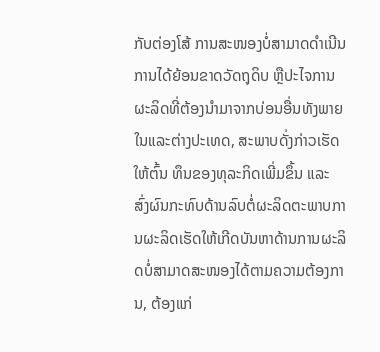ກັບຕ່ອງໂສ້ ການສະໜອງບໍ່ສາມາດດໍາເນີນການໄດ້ຍ້ອນຂາດວັດຖຸດິບ ຫຼືປະໄຈການຜະລິດທີ່ຕ້ອງນໍາມາຈາກບ່ອນອື່ນທັງພາຍໃນແລະຕ່າງປະເທດ, ສະພາບດັ່ງກ່າວເຮັດໃຫ້ຕົ້ນ ທຶນຂອງທຸລະກິດເພີ່ມຂຶ້ນ ແລະ ສົ່ງຜົນກະທົບດ້ານລົບຕໍ່ຜະລິດຕະພາບການຜະລິດເຮັດໃຫ້ເກີດບັນຫາດ້ານການຜະລິດບໍ່ສາມາດສະໜອງໄດ້ຕາມຄວາມຕ້ອງການ, ຕ້ອງແກ່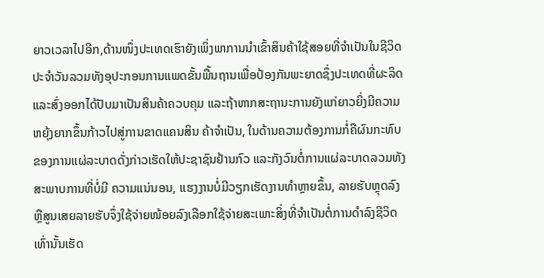ຍາວເວລາໄປອີກ,ດ້ານໜຶ່ງປະເທດເຮົາຍັງເພິ່ງພາການນໍາເຂົ້າສິນຄ້າໃຊ້ສອຍທີ່ຈໍາເປັນໃນຊີວິດປະຈໍາວັນລວມທັງອຸປະກອນການແພດຂັ້ນພື້ນຖານເພື່ອປ້ອງກັນພະຍາດຊຶ່ງປະເທດທີ່ຜະລິດ ແລະສົ່ງອອກໄດ້ປັບມາເປັນສິນຄ້າຄວບຄຸມ ແລະຖ້າຫາກສະຖານະການຍັງແກ່ຍາວຍິ່ງມີຄວາມຫຍຸ້ງຍາກຂຶ້ນກ້າວໄປສູ່ການຂາດແຄນສິນ ຄ້າຈໍາເປັນ, ໃນດ້ານຄວາມຕ້ອງການກໍ່ຄືຜົນກະທົບຂອງການແຜ່ລະບາດດັ່ງກ່າວເຮັດໃຫ້ປະຊາຊົນຢ້ານກົວ ແລະກັງວົນຕໍ່ການແຜ່ລະບາດລວມທັງສະພາບການທີ່ບໍ່ມີ ຄວາມແນ່ນອນ, ແຮງງານບໍ່ມີວຽກເຮັດງານທໍາຫຼາຍຂຶ້ນ, ລາຍຮັບຫຼຸດລົງ ຫຼືສູນເສຍລາຍຮັບຈຶ່ງໃຊ້ຈ່າຍໜ້ອຍລົງເລືອກໃຊ້ຈ່າຍສະເພາະສິ່ງທີ່ຈໍາເປັນຕໍ່ການດໍາລົງຊີວິດ ເທົ່ານັ້ນເຮັດ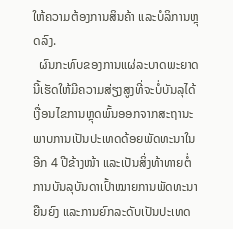ໃຫ້ຄວາມຕ້ອງການສິນຄ້າ ແລະບໍລິການຫຼຸດລົງ.
  ຜົນກະທົບຂອງການແຜ່ລະບາດພະຍາດນີ້ເຮັດໃຫ້ມີຄວາມສ່ຽງສູງທີ່ຈະບໍ່ບັນລຸໄດ້ເງື່ອນໄຂການຫຼຸດພົ້ນອອກຈາກສະຖານະພາບການເປັນປະເທດດ້ອຍພັດທະນາໃນອີກ 4 ປີຂ້າງໜ້າ ແລະເປັນສິ່ງທ້າທາຍຕໍ່ການບັນລຸບັນດາເປົ້າໝາຍການພັດທະນາຍືນຍົງ ແລະການຍົກລະດັບເປັນປະເທດ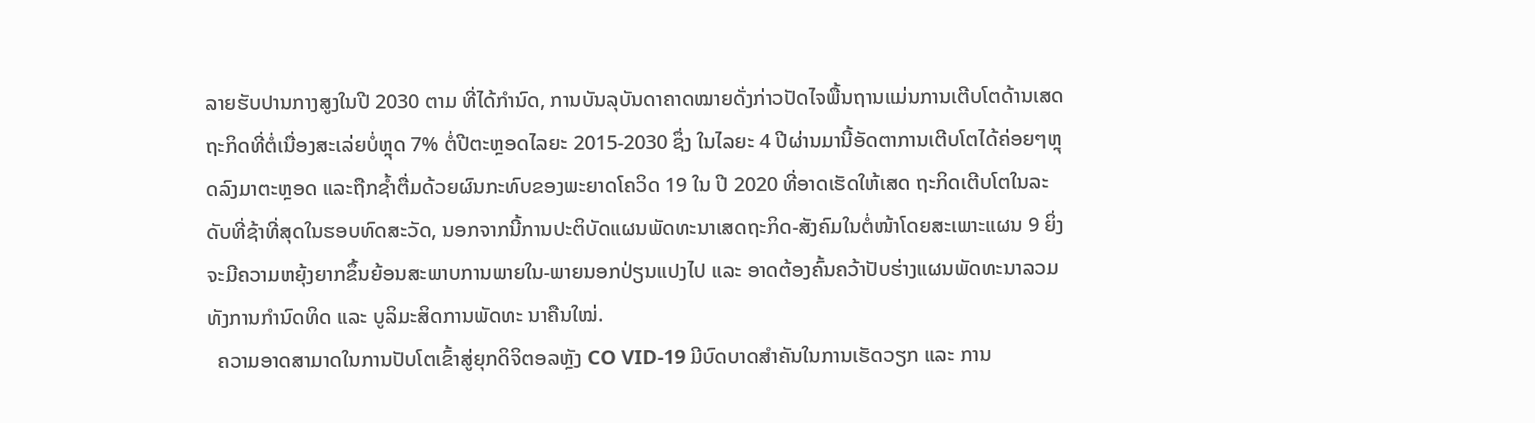ລາຍຮັບປານກາງສູງໃນປີ 2030 ຕາມ ທີ່ໄດ້ກຳນົດ, ການບັນລຸບັນດາຄາດໝາຍດັ່ງກ່າວປັດໄຈພື້ນຖານແມ່ນການເຕີບໂຕດ້ານເສດຖະກິດທີ່ຕໍ່ເນື່ອງສະເລ່ຍບໍ່ຫຼຸດ 7% ຕໍ່ປີຕະຫຼອດໄລຍະ 2015-2030 ຊຶ່ງ ໃນໄລຍະ 4 ປີຜ່ານມານີ້ອັດຕາການເຕີບໂຕໄດ້ຄ່ອຍໆຫຼຸດລົງມາຕະຫຼອດ ແລະຖືກຊໍ້າຕື່ມດ້ວຍຜົນກະທົບຂອງພະຍາດໂຄວິດ 19 ໃນ ປີ 2020 ທີ່ອາດເຮັດໃຫ້ເສດ ຖະກິດເຕີບໂຕໃນລະດັບທີ່ຊ້າທີ່ສຸດໃນຮອບທົດສະວັດ, ນອກຈາກນີ້ການປະຕິບັດແຜນພັດທະນາເສດຖະກິດ-ສັງຄົມໃນຕໍ່ໜ້າໂດຍສະເພາະແຜນ 9 ຍິ່ງຈະມີຄວາມຫຍຸ້ງຍາກຂຶ້ນຍ້ອນສະພາບການພາຍໃນ-ພາຍນອກປ່ຽນແປງໄປ ແລະ ອາດຕ້ອງຄົ້ນຄວ້າປັບຮ່າງແຜນພັດທະນາລວມທັງການກໍານົດທິດ ແລະ ບູລິມະສິດການພັດທະ ນາຄືນໃໝ່.
  ຄວາມອາດສາມາດໃນການປັບໂຕເຂົ້າສູ່ຍຸກດິຈິຕອລຫຼັງ CO VID-19 ມີບົດບາດສໍາຄັນໃນການເຮັດວຽກ ແລະ ການ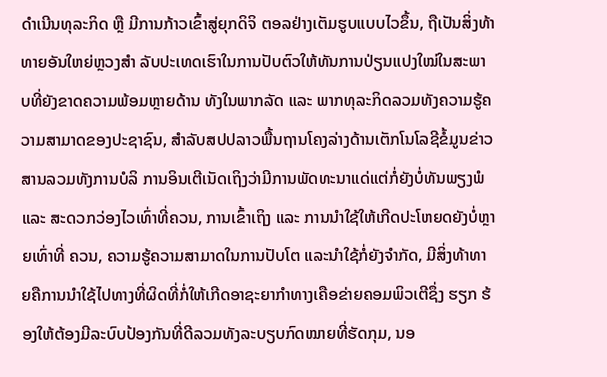ດໍາເນີນທຸລະກິດ ຫຼື ມີການກ້າວເຂົ້າສູ່ຍຸກດິຈິ ຕອລຢ່າງເຕັມຮູບແບບໄວຂຶ້ນ, ຖືເປັນສິ່ງທ້າທາຍອັນໃຫຍ່ຫຼວງສໍາ ລັບປະເທດເຮົາໃນການປັບຕົວໃຫ້ທັນການປ່ຽນແປງໃໝ່ໃນສະພາບທີ່ຍັງຂາດຄວາມພ້ອມຫຼາຍດ້ານ ທັງໃນພາກລັດ ແລະ ພາກທຸລະກິດລວມທັງຄວາມຮູ້ຄວາມສາມາດຂອງປະຊາຊົນ, ສໍາລັບສປປລາວພື້ນຖານໂຄງລ່າງດ້ານເຕັກໂນໂລຊີຂໍ້ມູນຂ່າວສານລວມທັງການບໍລິ ການອິນເຕີເນັດເຖິງວ່າມີການພັດທະນາແດ່ແຕ່ກໍ່ຍັງບໍ່ທັນພຽງພໍ ແລະ ສະດວກວ່ອງໄວເທົ່າທີ່ຄວນ, ການເຂົ້າເຖິງ ແລະ ການນໍາໃຊ້ໃຫ້ເກີດປະໂຫຍດຍັງບໍ່ຫຼາຍເທົ່າທີ່ ຄວນ, ຄວາມຮູ້ຄວາມສາມາດໃນການປັບໂຕ ແລະນໍາໃຊ້ກໍ່ຍັງຈໍາກັດ, ມີສິ່ງທ້າທາຍຄືການນໍາໃຊ້ໄປທາງທີ່ຜິດທີ່ກໍ່ໃຫ້ເກີດອາຊະຍາກໍາທາງເຄືອຂ່າຍຄອມພິວເຕີຊຶ່ງ ຮຽກ ຮ້ອງໃຫ້ຕ້ອງມີລະບົບປ້ອງກັນທີ່ດີລວມທັງລະບຽບກົດໝາຍທີ່ຮັດກຸມ, ນອ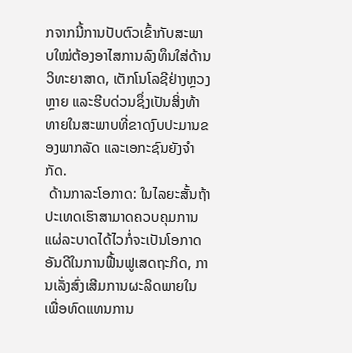ກຈາກນີ້ການປັບຕົວເຂົ້າກັບສະພາບໃໝ່ຕ້ອງອາໄສການລົງທຶນໃສ່ດ້ານວິທະຍາສາດ, ເຕັກໂນໂລຊີຢ່າງຫຼວງຫຼາຍ ແລະຮີບດ່ວນຊຶ່ງເປັນສິ່ງທ້າທາຍໃນສະພາບທີ່ຂາດງົບປະມານຂອງພາກລັດ ແລະເອກະຊົນຍັງຈໍາກັດ.
 ດ້ານກາລະໂອກາດ: ໃນໄລຍະສັ້ນຖ້າປະເທດເຮົາສາມາດຄວບຄຸມການແຜ່ລະບາດໄດ້ໄວກໍ່ຈະເປັນໂອກາດອັນດີໃນການຟື້ນຟູເສດຖະກິດ, ການເລັ່ງສົ່ງເສີມການຜະລິດພາຍໃນເພື່ອທົດແທນການ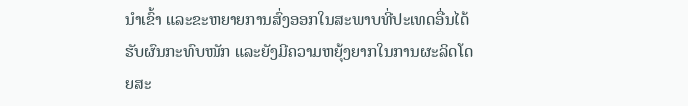ນໍາເຂົ້າ ແລະຂະຫຍາຍການສົ່ງອອກໃນສະພາບທີ່ປະເທດອື່ນໄດ້ຮັບຜົນກະທົບໜັກ ແລະຍັງມີຄວາມຫຍຸ້ງຍາກໃນການຜະລິດໂດຍສະ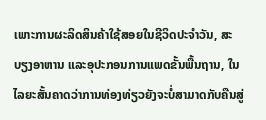ເພາະການຜະລິດສິນຄ້າໃຊ້ສອຍໃນຊີວິດປະຈໍາວັນ, ສະບຽງອາຫານ ແລະອຸປະກອນການແພດຂັ້ນພື້ນຖານ, ໃນໄລຍະສັ້ນຄາດວ່າການທ່ອງທ່ຽວຍັງຈະບໍ່ສາມາດກັບຄືນສູ່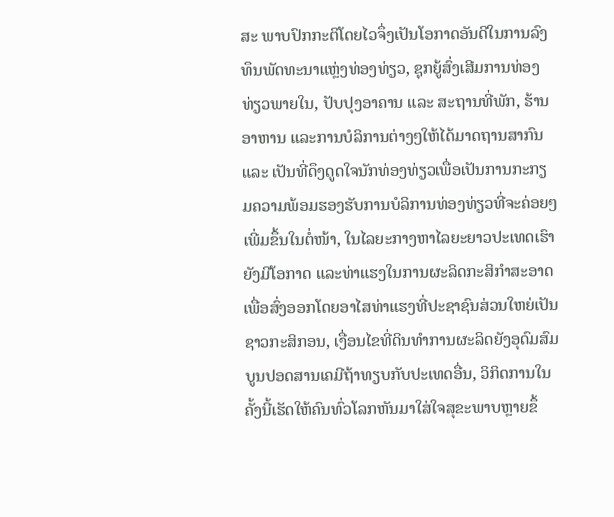ສະ ພາບປົກກະຕິໂດຍໄວຈຶ່ງເປັນໂອກາດອັນດີໃນການລົງທຶນພັດທະນາແຫຼ່ງທ່ອງທ່ຽວ, ຊຸກຍູ້ສົ່ງເສີມການທ່ອງທ່ຽວພາຍໃນ, ປັບປຸງອາຄານ ແລະ ສະຖານທີ່ພັກ, ຮ້ານອາຫານ ແລະການບໍລິການຕ່າງໆໃຫ້ໄດ້ມາດຖານສາກົນ ແລະ ເປັນທີ່ດຶງດູດໃຈນັກທ່ອງທ່ຽວເພື່ອເປັນການກະກຽມຄວາມພ້ອມຮອງຮັບການບໍລິການທ່ອງທ່ຽວທີ່ຈະຄ່ອຍໆເພີ່ມຂຶ້ນໃນຕໍ່ໜ້າ, ໃນໄລຍະກາງຫາໄລຍະຍາວປະເທດເຮົາຍັງມີໂອກາດ ແລະທ່າແຮງໃນການຜະລິດກະສິກໍາສະອາດເພື່ອສົ່ງອອກໂດຍອາໄສທ່າແຮງທີ່ປະຊາຊົນສ່ວນໃຫຍ່ເປັນຊາວກະສິກອນ, ເງື່ອນໄຂທີ່ດິນທໍາການຜະລິດຍັງອຸດົມສົມບູນປອດສານເຄມີຖ້າທຽບກັບປະເທດອື່ນ, ວິກິດການໃນຄັ້ງນີ້ເຮັດໃຫ້ຄົນທົ່ວໂລກຫັນມາໃສ່ໃຈສຸຂະພາບຫຼາຍຂຶ້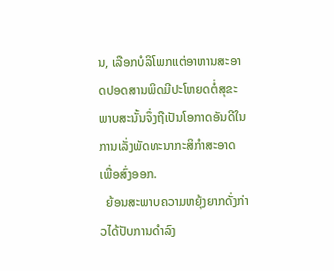ນ, ເລືອກບໍລິໂພກແຕ່ອາຫານສະອາດປອດສານພິດມີປະໂຫຍດຕໍ່ສຸຂະພາບສະນັ້ນຈຶ່ງຖືເປັນໂອກາດອັນດີໃນການເລັ່ງພັດທະນາກະສິກຳສະອາດເພື່ອສົ່ງອອກ.
  ຍ້ອນສະພາບຄວາມຫຍຸ້ງຍາກດັ່ງກ່າວໄດ້ປັບການດໍາລົງ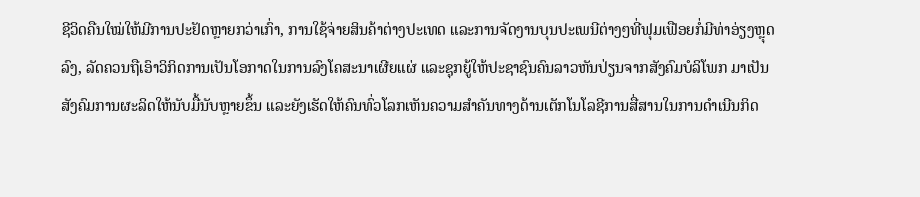ຊີວິດຄືນໃໝ່ໃຫ້ມີການປະຢັດຫຼາຍກວ່າເກົ່າ, ການໃຊ້ຈ່າຍສິນຄ້າຕ່າງປະເທດ ແລະການຈັດງານບຸນປະເພນີຕ່າງໆທີ່ຟຸມເຟືອຍກໍ່ມີທ່າອ່ຽງຫຼຸດລົງ, ລັດຄວນຖືເອົາວິກິດການເປັນໂອກາດໃນການລົງໂຄສະນາເຜີຍແຜ່ ແລະຊຸກຍູ້ໃຫ້ປະຊາຊົນຄົນລາວຫັນປ່ຽນຈາກສັງຄົມບໍລິໂພກ ມາເປັນສັງຄົມການຜະລິດໃຫ້ນັບມື້ນັບຫຼາຍຂຶ້ນ ແລະຍັງເຮັດໃຫ້ຄົນທົ່ວໂລກເຫັນຄວາມສໍາຄັນທາງດ້ານເຕັກໂນໂລຊີການສື່ສານໃນການດໍາເນີນກິດ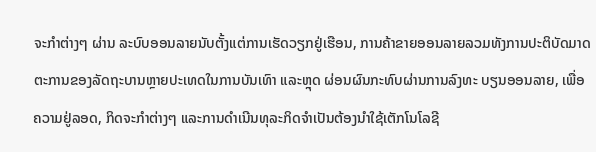ຈະກໍາຕ່າງໆ ຜ່ານ ລະບົບອອນລາຍນັບຕັ້ງແຕ່ການເຮັດວຽກຢູ່ເຮືອນ, ການຄ້າຂາຍອອນລາຍລວມທັງການປະຕິບັດມາດຕະການຂອງລັດຖະບານຫຼາຍປະເທດໃນການບັນເທົາ ແລະຫຼຸດ ຜ່ອນຜົນກະທົບຜ່ານການລົງທະ ບຽນອອນລາຍ, ເພື່ອຄວາມຢູ່ລອດ, ກິດຈະກໍາຕ່າງໆ ແລະການດໍາເນີນທຸລະກິດຈໍາເປັນຕ້ອງນໍາໃຊ້ເຕັກໂນໂລຊີ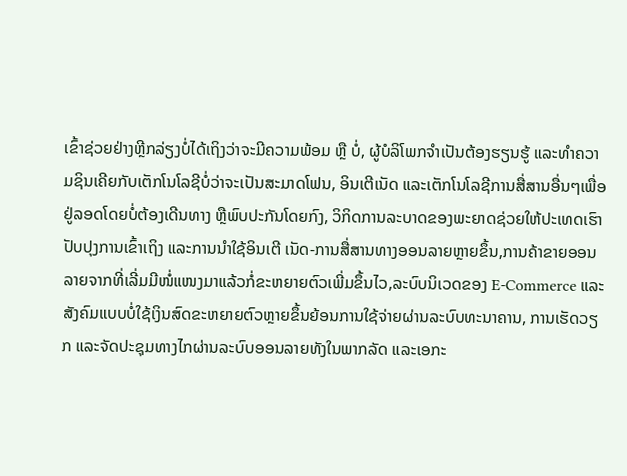ເຂົ້າຊ່ວຍຢ່າງຫຼີກລ່ຽງບໍ່ໄດ້ເຖິງວ່າຈະມີຄວາມພ້ອມ ຫຼື ບໍ່, ຜູ້ບໍລິໂພກຈໍາເປັນຕ້ອງຮຽນຮູ້ ແລະທໍາຄວາມຊິນເຄີຍກັບເຕັກໂນໂລຊີບໍ່ວ່າຈະເປັນສະມາດໂຟນ, ອິນເຕີເນັດ ແລະເຕັກໂນໂລຊີການສື່ສານອື່ນໆເພື່ອຢູ່ລອດໂດຍບໍ່ຕ້ອງເດີນທາງ ຫຼືພົບປະກັນໂດຍກົງ, ວິກິດການລະບາດຂອງພະຍາດຊ່ວຍໃຫ້ປະເທດເຮົາປັບປຸງການເຂົ້າເຖິງ ແລະການນໍາໃຊ້ອິນເຕີ ເນັດ-ການສື່ສານທາງອອນລາຍຫຼາຍຂຶ້ນ,ການຄ້າຂາຍອອນລາຍຈາກທີ່ເລີ່ມມີໜໍ່ແໜງມາແລ້ວກໍ່ຂະຫຍາຍຕົວເພີ່ມຂຶ້ນໄວ,ລະບົບນິເວດຂອງ E-Commerce ແລະສັງຄົມແບບບໍ່ໃຊ້ເງິນສົດຂະຫຍາຍຕົວຫຼາຍຂຶ້ນຍ້ອນການໃຊ້ຈ່າຍຜ່ານລະບົບທະນາຄານ, ການເຮັດວຽກ ແລະຈັດປະຊຸມທາງໄກຜ່ານລະບົບອອນລາຍທັງໃນພາກລັດ ແລະເອກະ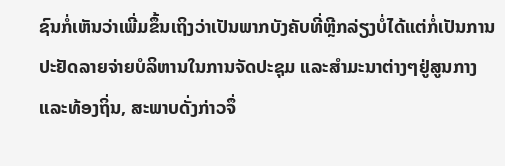ຊົນກໍ່ເຫັນວ່າເພີ່ມຂຶ້ນເຖິງວ່າເປັນພາກບັງຄັບທີ່ຫຼີກລ່ຽງບໍ່ໄດ້ແຕ່ກໍ່ເປັນການປະຢັດລາຍຈ່າຍບໍລິຫານໃນການຈັດປະຊຸມ ແລະສໍາມະນາຕ່າງໆຢູ່ສູນກາງ ແລະທ້ອງຖິ່ນ, ສະພາບດັ່ງກ່າວຈຶ່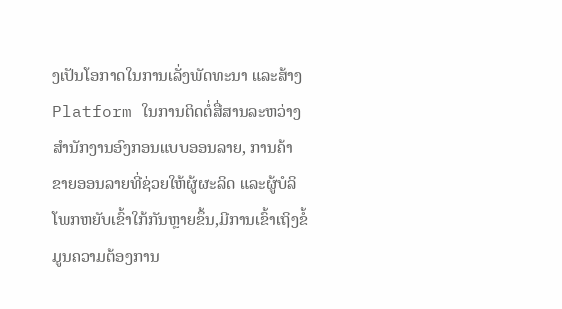ງເປັນໂອກາດໃນການເລັ່ງພັດທະນາ ແລະສ້າງ Platform ໃນການຕິດຕໍ່ສື່ສານລະຫວ່າງສໍານັກງານອົງກອນແບບອອນລາຍ, ການຄ້າ ຂາຍອອນລາຍທີ່ຊ່ວຍໃຫ້ຜູ້ຜະລິດ ແລະຜູ້ບໍລິໂພກຫຍັບເຂົ້າໃກ້ກັນຫຼາຍຂຶ້ນ,ມີການເຂົ້າເຖິງຂໍ້ມູນຄວາມຕ້ອງການ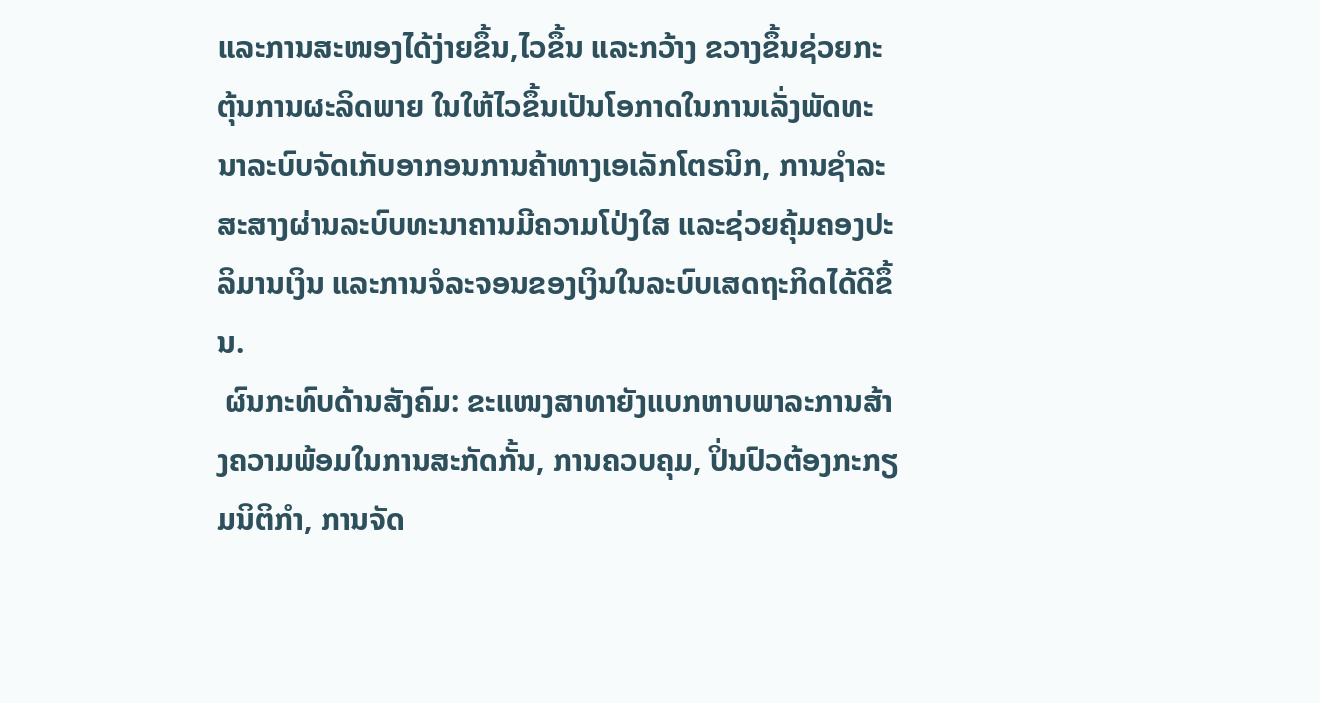ແລະການສະໜອງໄດ້ງ່າຍຂຶ້ນ,ໄວຂຶ້ນ ແລະກວ້າງ ຂວາງຂຶ້ນຊ່ວຍກະຕຸ້ນການຜະລິດພາຍ ໃນໃຫ້ໄວຂຶ້ນເປັນໂອກາດໃນການເລັ່ງພັດທະນາລະບົບຈັດເກັບອາກອນການຄ້າທາງເອເລັກໂຕຣນິກ, ການຊໍາລະສະສາງຜ່ານລະບົບທະນາຄານມີຄວາມໂປ່ງໃສ ແລະຊ່ວຍຄຸ້ມຄອງປະລິມານເງິນ ແລະການຈໍລະຈອນຂອງເງິນໃນລະບົບເສດຖະກິດໄດ້ດີຂຶ້ນ.
 ຜົນກະທົບດ້ານສັງຄົມ: ຂະແໜງສາທາຍັງແບກຫາບພາລະການສ້າງຄວາມພ້ອມໃນການສະກັດກັ້ນ, ການຄວບຄຸມ, ປິ່ນປົວຕ້ອງກະກຽມນິຕິກຳ, ການຈັດ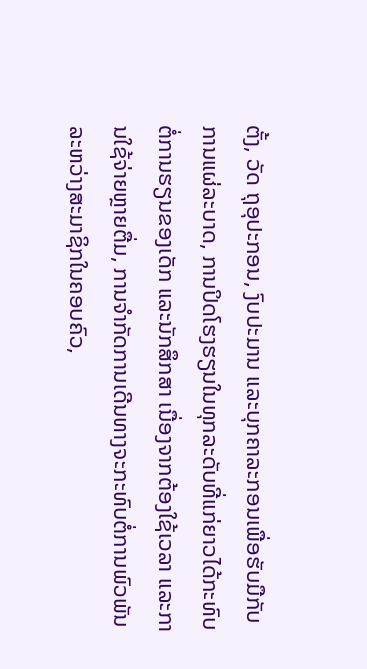ຕັ້ງ, ວັດ ຖຸອຸປະກອນ, ງົບປະມານ ແລະບຸກຄາລະກອນເພື່ອຮັບມືກັບການແຜ່ລະບາດ, ການປິດໂຮງຮຽນໃນທຸກລະດັບທີ່ແກ່ຍາວໄດ້ກະທົບຕໍ່ການຮຽນຂອງເດັກ ແລະນັກສຶກສາ ເນື່ອງຈາກຕ້ອງໃຊ້ເວລາ ແລະການໃຊ້ຈ່າຍຫຼາຍຕື່ມ, ການຈໍາກັດການເດີນທາງຈະກະທົບຕໍ່ການພົວພັນລະຫວ່າງສະມາຊິກໃນຄອບຄົວ,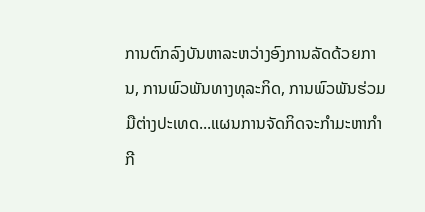ການຕົກລົງບັນຫາລະຫວ່າງອົງການລັດດ້ວຍການ, ການພົວພັນທາງທຸລະກິດ, ການພົວພັນຮ່ວມມືຕ່າງປະເທດ...ແຜນການຈັດກິດຈະກໍາມະຫາກໍາກີ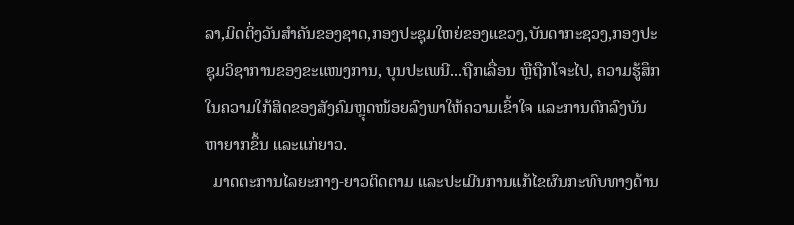ລາ,ມິດຕິ່ງວັນສໍາຄັນຂອງຊາດ,ກອງປະຊຸມໃຫຍ່ຂອງແຂວງ,ບັນດາກະຊວງ,ກອງປະຊຸມວິຊາການຂອງຂະແໜງການ, ບຸນປະເພນີ...ຖືກເລື່ອນ ຫຼືຖືກໂຈະໄປ, ຄວາມຮູ້ສຶກໃນຄວາມໃກ້ສິດຂອງສັງຄົມຫຼຸດໜ້ອຍລົງພາໃຫ້ຄວາມເຂົ້າໃຈ ແລະການຕົກລົງບັນຫາຍາກຂຶ້ນ ແລະແກ່ຍາວ.
  ມາດຕະການໄລຍະກາງ-ຍາວຕິດຕາມ ແລະປະເມີນການແກ້ໄຂຜົນກະທົບທາງດ້ານ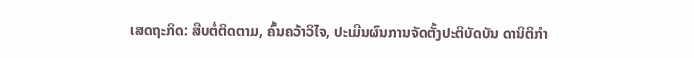ເສດຖະກິດ: ສືບຕໍ່ຕິດຕາມ, ຄົ້ນຄວ້າວິໄຈ, ປະເມີນຜົນການຈັດຕັ້ງປະຕິບັດບັນ ດານິຕິກໍາ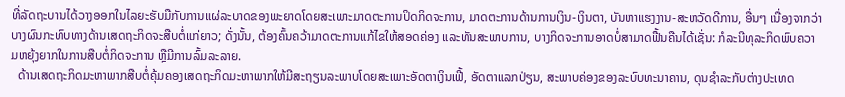ທີ່ລັດຖະບານໄດ້ວາງອອກໃນໄລຍະຮັບມືກັບການແຜ່ລະບາດຂອງພະຍາດໂດຍສະເພາະມາດຕະການປິດກິດຈະການ, ມາດຕະການດ້ານການເງິນ-ເງິນຕາ, ບັນຫາແຮງງານ-ສະຫວັດດີການ, ອື່ນໆ ເນື່ອງຈາກວ່າບາງຜົນກະທົບທາງດ້ານເສດຖະກິດຈະສືບຕໍ່ແກ່ຍາວ; ດັ່ງນັ້ນ, ຕ້ອງຄົ້ນຄວ້າມາດຕະການແກ້ໄຂໃຫ້ສອດຄ່ອງ ແລະທັນສະພາບການ, ບາງກິດຈະການອາດບໍ່ສາມາດຟື້ນຄືນໄດ້ເຊັ່ນ: ກໍລະນີທຸລະກິດພົບຄວາມຫຍຸ້ງຍາກໃນການສືບຕໍ່ກິດຈະການ ຫຼືມີການລົ້ມລະລາຍ.
  ດ້ານເສດຖະກິດມະຫາພາກສືບຕໍ່ຄຸ້ມຄອງເສດຖະກິດມະຫາພາກໃຫ້ມີສະຖຽນລະພາບໂດຍສະເພາະອັດຕາເງິນເຟີ້, ອັດຕາແລກປ່ຽນ, ສະພາບຄ່ອງຂອງລະບົບທະນາຄານ, ດຸນຊໍາລະກັບຕ່າງປະເທດ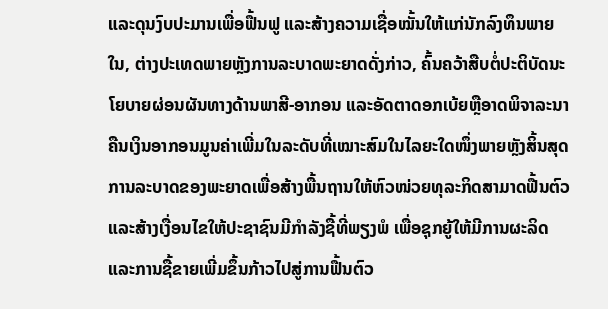ແລະດຸນງົບປະມານເພື່ອຟື້ນຟູ ແລະສ້າງຄວາມເຊື່ອໝັ້ນໃຫ້ແກ່ນັກລົງທຶນພາຍໃນ, ຕ່າງປະເທດພາຍຫຼັງການລະບາດພະຍາດດັ່ງກ່າວ, ຄົ້ນຄວ້າສືບຕໍ່ປະຕິບັດນະໂຍບາຍຜ່ອນຜັນທາງດ້ານພາສີ-ອາກອນ ແລະອັດຕາດອກເບ້ຍຫຼືອາດພິຈາລະນາຄືນເງິນອາກອນມູນຄ່າເພີ່ມໃນລະດັບທີ່ເໝາະສົມໃນໄລຍະໃດໜຶ່ງພາຍຫຼັງສິ້ນສຸດການລະບາດຂອງພະຍາດເພື່ອສ້າງພື້ນຖານໃຫ້ຫົວໜ່ວຍທຸລະກິດສາມາດຟື້ນຕົວ ແລະສ້າງເງື່ອນໄຂໃຫ້ປະຊາຊົນມີກໍາລັງຊື້ທີ່ພຽງພໍ ເພື່ອຊຸກຍູ້ໃຫ້ມີການຜະລິດ ແລະການຊື້ຂາຍເພີ່ມຂຶ້ນກ້າວໄປສູ່ການຟື້ນຕົວ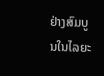ຢ່າງສົມບູນໃນໄລຍະ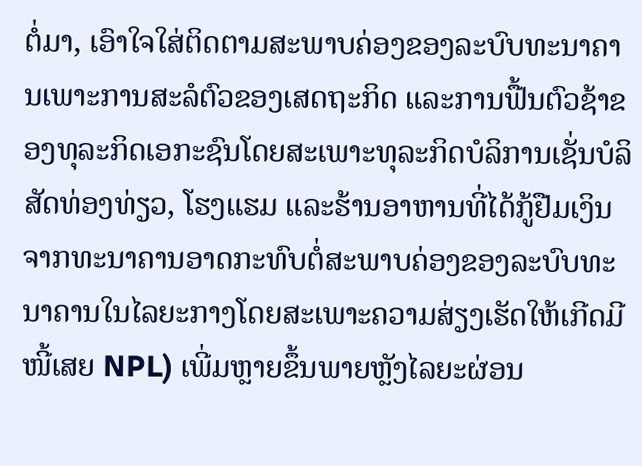ຕໍ່ມາ, ເອົາໃຈໃສ່ຕິດຕາມສະພາບຄ່ອງຂອງລະບົບທະນາຄານເພາະການສະລໍຕົວຂອງເສດຖະກິດ ແລະການຟື້ນຕົວຊ້າຂອງທຸລະກິດເອກະຊົນໂດຍສະເພາະທຸລະກິດບໍລິການເຊັ່ນບໍລິສັດທ່ອງທ່ຽວ, ໂຮງແຮມ ແລະຮ້ານອາຫານທີ່ໄດ້ກູ້ຢືມເງິນຈາກທະນາຄານອາດກະທົບຕໍ່ສະພາບຄ່ອງຂອງລະບົບທະນາຄານໃນໄລຍະກາງໂດຍສະເພາະຄວາມສ່ຽງເຮັດໃຫ້ເກີດມີໜີ້ເສຍ NPL) ເພີ່ມຫຼາຍຂຶ້ນພາຍຫຼັງໄລຍະຜ່ອນ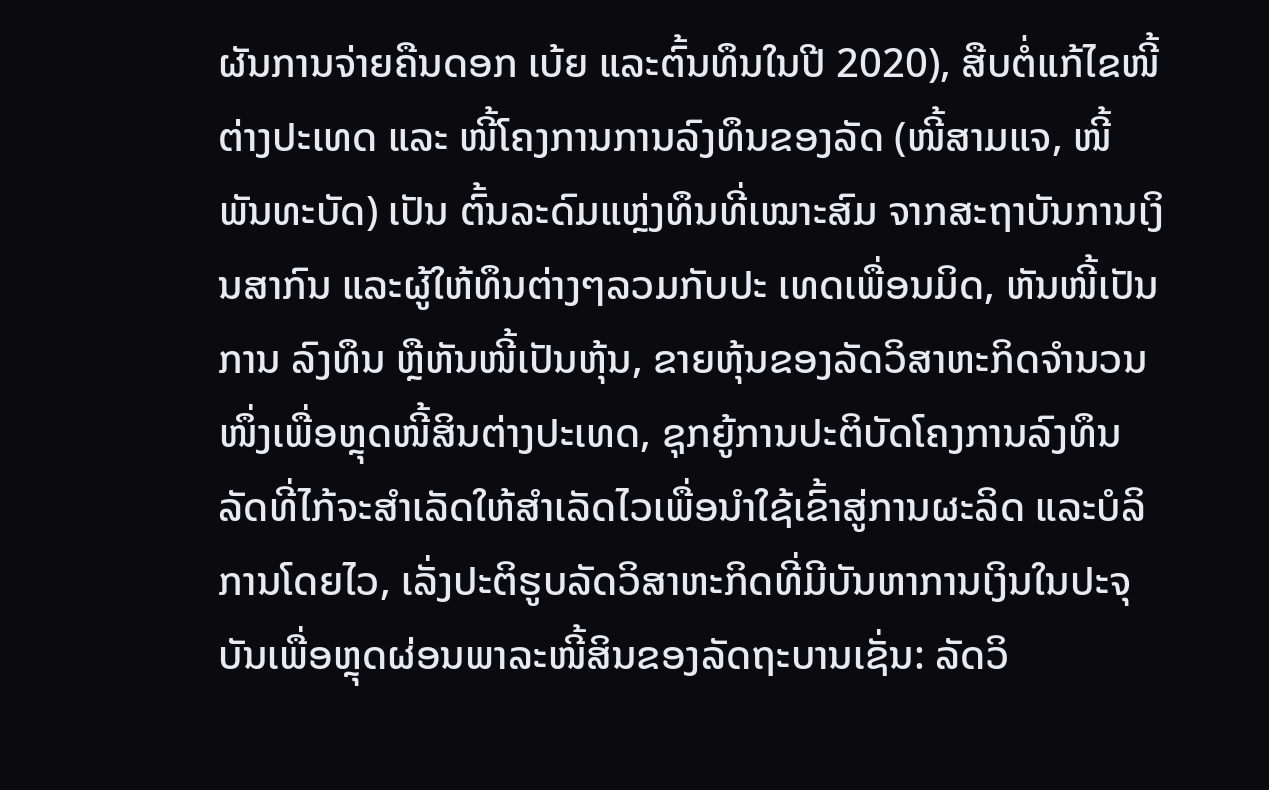ຜັນການຈ່າຍຄືນດອກ ເບ້ຍ ແລະຕົ້ນທຶນໃນປີ 2020), ສືບຕໍ່ແກ້ໄຂໜີ້ຕ່າງປະເທດ ແລະ ໜີ້ໂຄງການການລົງທຶນຂອງລັດ (ໜີ້ສາມແຈ, ໜີ້ພັນທະບັດ) ເປັນ ຕົ້ນລະດົມແຫຼ່ງທຶນທີ່ເໝາະສົມ ຈາກສະຖາບັນການເງິນສາກົນ ແລະຜູ້ໃຫ້ທຶນຕ່າງໆລວມກັບປະ ເທດເພື່ອນມິດ, ຫັນໜີ້ເປັນການ ລົງທຶນ ຫຼືຫັນໜີ້ເປັນຫຸ້ນ, ຂາຍຫຸ້ນຂອງລັດວິສາຫະກິດຈຳນວນໜຶ່ງເພື່ອຫຼຸດໜີ້ສິນຕ່າງປະເທດ, ຊຸກຍູ້ການປະຕິບັດໂຄງການລົງທຶນລັດທີ່ໄກ້ຈະສຳເລັດໃຫ້ສຳເລັດໄວເພື່ອນຳໃຊ້ເຂົ້າສູ່ການຜະລິດ ແລະບໍລິການໂດຍໄວ, ເລັ່ງປະຕິຮູບລັດວິສາຫະກິດທີ່ມີບັນຫາການເງິນໃນປະຈຸບັນເພື່ອຫຼຸດຜ່ອນພາລະໜີ້ສິນຂອງລັດຖະບານເຊັ່ນ: ລັດວິ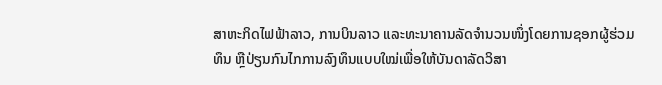ສາຫະກິດໄຟຟ້າລາວ, ການບິນລາວ ແລະທະນາຄານລັດຈຳນວນໜຶ່ງໂດຍການຊອກຜູ້ຮ່ວມທຶນ ຫຼືປ່ຽນກົນໄກການລົງທຶນແບບໃໝ່ເພື່ອໃຫ້ບັນດາລັດວິສາ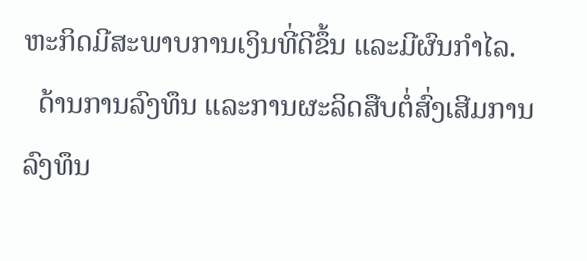ຫະກິດມີສະພາບການເງິນທີ່ດີຂຶ້ນ ແລະມີຜົນກຳໄລ.
  ດ້ານການລົງທຶນ ແລະການຜະລິດສືບຕໍ່ສົ່ງເສີມການລົງທຶນ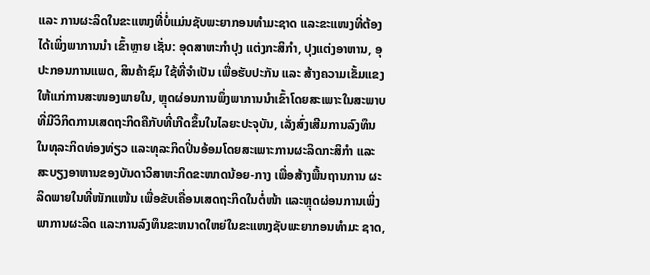ແລະ ການຜະລິດໃນຂະແໜງທີ່ບໍ່ແມ່ນຊັບພະຍາກອນທໍາມະຊາດ ແລະຂະແໜງທີ່ຕ້ອງໄດ້ເພິ່ງພາການນໍາ ເຂົ້າຫຼາຍ ເຊັ່ນ: ອຸດສາຫະກໍາປຸງ ແຕ່ງກະສິກໍາ, ປຸງແຕ່ງອາຫານ, ອຸປະກອນການແພດ, ສິນຄ້າຊົມ ໃຊ້ທີ່ຈໍາເປັນ ເພື່ອຮັບປະກັນ ແລະ ສ້າງຄວາມເຂັ້ມແຂງໃຫ້ແກ່ການສະໜອງພາຍໃນ, ຫຼຸດຜ່ອນການພຶ່ງພາການນໍາເຂົ້າໂດຍສະເພາະໃນສະພາບທີ່ມີວິກິດການເສດຖະກິດຄືກັບທີ່ເກີດຂຶ້ນໃນໄລຍະປະຈຸບັນ, ເລັ່ງສົ່ງເສີມການລົງທຶນໃນທຸລະກິດທ່ອງທ່ຽວ ແລະທຸລະກິດປິ່ນອ້ອມໂດຍສະເພາະການຜະລິດກະສິກໍາ ແລະສະບຽງອາຫານຂອງບັນດາວິສາຫະກິດຂະໜາດນ້ອຍ-ກາງ ເພື່ອສ້າງພື້ນຖານການ ຜະລິດພາຍໃນທີ່ໜັກແໜ້ນ ເພື່ອຂັບເຄື່ອນເສດຖະກິດໃນຕໍ່ໜ້າ ແລະຫຼຸດຜ່ອນການເພິ່ງພາການຜະລິດ ແລະການລົງທຶນຂະຫນາດໃຫຍ່ໃນຂະແໜງຊັບພະຍາກອນທໍາມະ ຊາດ,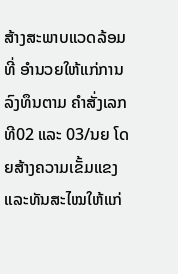ສ້າງສະພາບແວດລ້ອມທີ່ ອໍານວຍໃຫ້ແກ່ການລົງທຶນຕາມ ຄຳສັ່ງເລກທີ02 ແລະ 03/ນຍ ໂດຍສ້າງຄວາມເຂັ້ມແຂງ ແລະທັນສະໄໝໃຫ້ແກ່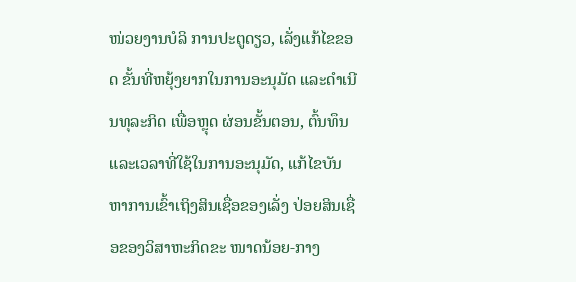ໜ່ວຍງານບໍລິ ການປະຕູດຽວ, ເລັ່ງແກ້ໄຂຂອດ ຂັ້ນທີ່ຫຍຸ້ງຍາກໃນການອະນຸມັດ ແລະດຳເນີນທຸລະກິດ ເພື່ອຫຼຸດ ຜ່ອນຂັ້ນຕອນ, ຕົ້ນທຶນ ແລະເວລາທີ່ໃຊ້ໃນການອະນຸມັດ, ແກ້ໄຂບັນ ຫາການເຂົ້າເຖິງສິນເຊື່ອຂອງເລັ່ງ ປ່ອຍສິນເຊື່ອຂອງວິສາຫະກິດຂະ ໜາດນ້ອຍ-ກາງ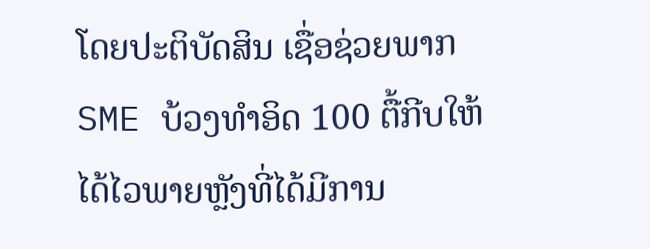ໂດຍປະຕິບັດສິນ ເຊື່ອຊ່ວຍພາກ SME ບ້ວງທໍາອິດ 100 ຕື້ກີບໃຫ້ໄດ້ໄວພາຍຫຼັງທີ່ໄດ້ມີການ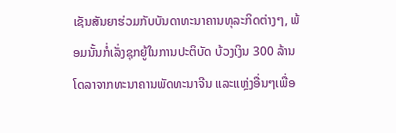ເຊັນສັນຍາຮ່ວມກັບບັນດາທະນາຄານທຸລະກິດຕ່າງໆ, ພ້ອມນັ້ນກໍ່ເລັ່ງຊຸກຍູ້ໃນການປະຕິບັດ ບ້ວງເງິນ 300 ລ້ານໂດລາຈາກທະນາຄານພັດທະນາຈີນ ແລະແຫຼ່ງອື່ນໆເພື່ອ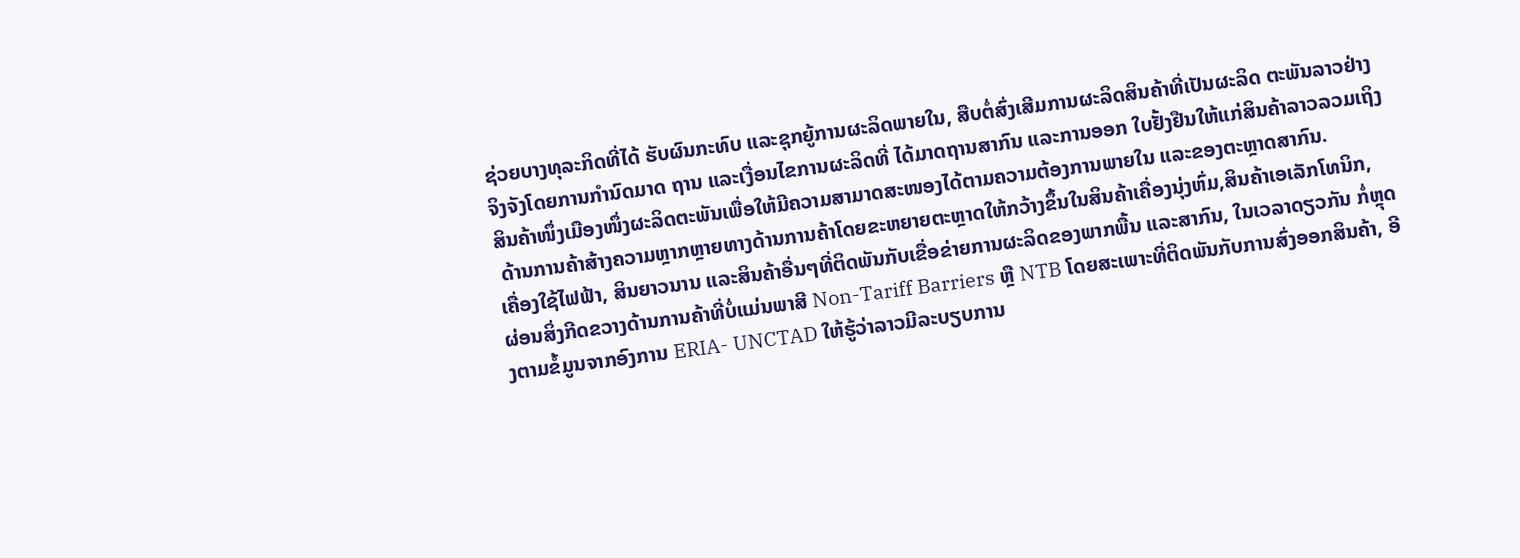ຊ່ວຍບາງທຸລະກິດທີ່ໄດ້ ຮັບຜົນກະທົບ ແລະຊຸກຍູ້ການຜະລິດພາຍໃນ, ສືບຕໍ່ສົ່ງເສີມການຜະລິດສິນຄ້າທີ່ເປັນຜະລິດ ຕະພັນລາວຢ່າງຈິງຈັງໂດຍການກໍານົດມາດ ຖານ ແລະເງື່ອນໄຂການຜະລິດທີ່ ໄດ້ມາດຖານສາກົນ ແລະການອອກ ໃບຢັ້ງຢືນໃຫ້ແກ່ສິນຄ້າລາວລວມເຖິງສິນຄ້າໜຶ່ງເມືອງໜຶ່ງຜະລິດຕະພັນເພື່ອໃຫ້ມີຄວາມສາມາດສະໜອງໄດ້ຕາມຄວາມຕ້ອງການພາຍໃນ ແລະຂອງຕະຫຼາດສາກົນ.
 ດ້ານການຄ້າສ້າງຄວາມຫຼາກຫຼາຍທາງດ້ານການຄ້າໂດຍຂະຫຍາຍຕະຫຼາດໃຫ້ກວ້າງຂຶ້ນໃນສິນຄ້າເຄື່ອງນຸ່ງຫົ່ມ,ສິນຄ້າເອເລັກໂທນິກ, ເຄື່ອງໃຊ້ໄຟຟ້າ, ສິນຍາວນານ ແລະສິນຄ້າອື່ນໆທີ່ຕິດພັນກັບເຂື່ອຂ່າຍການຜະລິດຂອງພາກພື້ນ ແລະສາກົນ, ໃນເວລາດຽວກັນ ກໍ່ຫຼຸດຜ່ອນສິ່ງກີດຂວາງດ້ານການຄ້າທີ່ບໍ່ແມ່ນພາສີ Non-Tariff Barriers ຫຼື NTB ໂດຍສະເພາະທີ່ຕິດພັນກັບການສົ່ງອອກສິນຄ້າ, ອີງຕາມຂໍ້ມູນຈາກອົງການ ERIA- UNCTAD ໃຫ້ຮູ້ວ່າລາວມີລະບຽບການ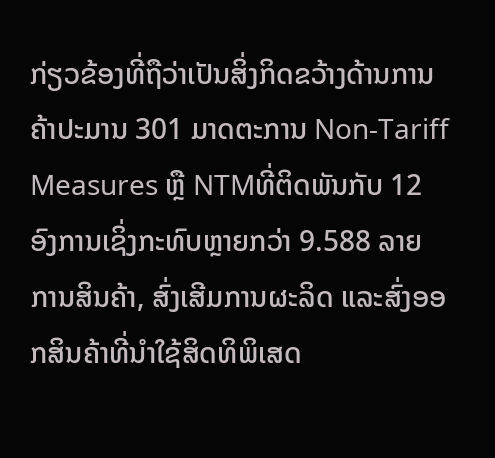ກ່ຽວຂ້ອງທີ່ຖືວ່າເປັນສິ່ງກິດຂວ້າງດ້ານການຄ້າປະມານ 301 ມາດຕະການ Non-Tariff Measures ຫຼື NTMທີ່ຕິດພັນກັບ 12 ອົງການເຊິ່ງກະທົບຫຼາຍກວ່າ 9.588 ລາຍ ການສິນຄ້າ, ສົ່ງເສີມການຜະລິດ ແລະສົ່ງອອກສິນຄ້າທີ່ນຳໃຊ້ສິດທິພິເສດ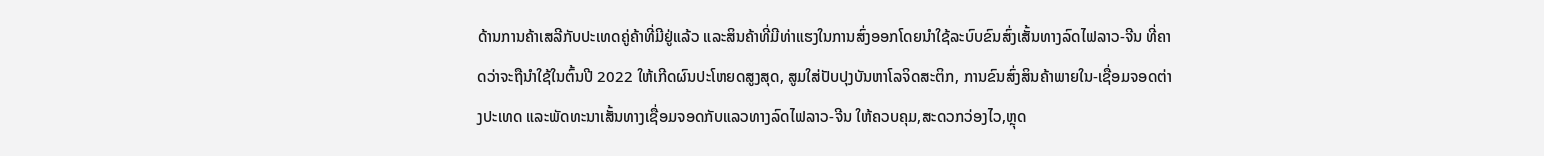ດ້ານການຄ້າເສລີກັບປະເທດຄູ່ຄ້າທີ່ມີຢູ່ແລ້ວ ແລະສິນຄ້າທີ່ມີທ່າແຮງໃນການສົ່ງອອກໂດຍນໍາໃຊ້ລະບົບຂົນສົ່ງເສັ້ນທາງລົດໄຟລາວ-ຈີນ ທີ່ຄາດວ່າຈະຖືນຳໃຊ້ໃນຕົ້ນປີ 2022 ໃຫ້ເກີດຜົນປະໂຫຍດສູງສຸດ, ສູມໃສ່ປັບປຸງບັນຫາໂລຈິດສະຕິກ, ການຂົນສົ່ງສິນຄ້າພາຍໃນ-ເຊື່ອມຈອດຕ່າງປະເທດ ແລະພັດທະນາເສັ້ນທາງເຊື່ອມຈອດກັບແລວທາງລົດໄຟລາວ-ຈີນ ໃຫ້ຄວບຄຸມ,ສະດວກວ່ອງໄວ,ຫຼຸດ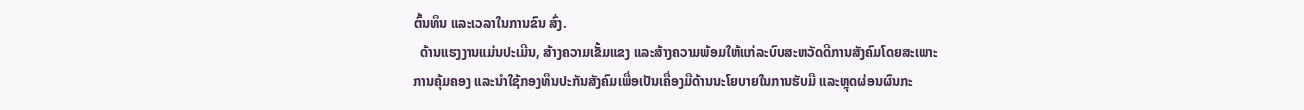ຕົ້ນທຶນ ແລະເວລາໃນການຂົນ ສົ່ງ.
  ດ້ານແຮງງານແມ່ນປະເມີນ, ສ້າງຄວາມເຂັ້ມແຂງ ແລະສ້າງຄວາມພ້ອມໃຫ້ແກ່ລະບົບສະຫວັດດີການສັງຄົມໂດຍສະເພາະການຄຸ້ມຄອງ ແລະນໍາໃຊ້ກອງທຶນປະກັນສັງຄົມເພື່ອເປັນເຄື່ອງມືດ້ານນະໂຍບາຍໃນການຮັບມື ແລະຫຼຸດຜ່ອນຜົນກະ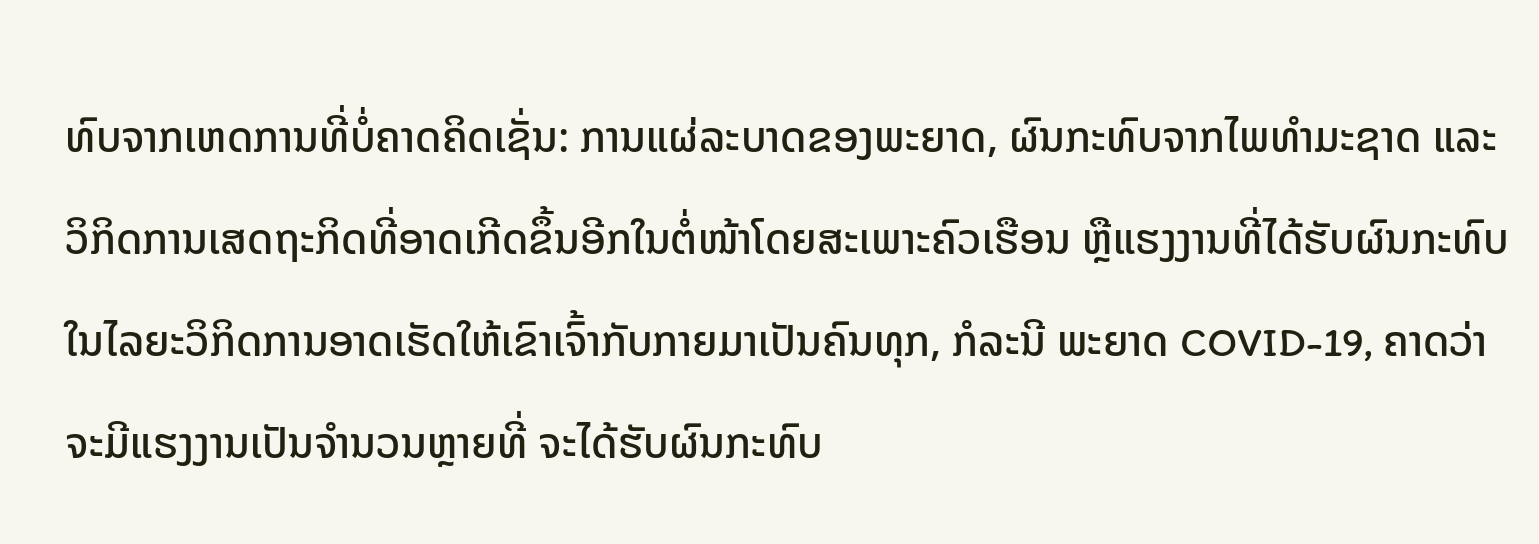ທົບຈາກເຫດການທີ່ບໍ່ຄາດຄິດເຊັ່ນ: ການແຜ່ລະບາດຂອງພະຍາດ, ຜົນກະທົບຈາກໄພທຳມະຊາດ ແລະວິກິດການເສດຖະກິດທີ່ອາດເກີດຂຶ້ນອີກໃນຕໍ່ໜ້າໂດຍສະເພາະຄົວເຮືອນ ຫຼືແຮງງານທີ່ໄດ້ຮັບຜົນກະທົບໃນໄລຍະວິກິດການອາດເຮັດໃຫ້ເຂົາເຈົ້າກັບກາຍມາເປັນຄົນທຸກ, ກໍລະນີ ພະຍາດ COVID-19, ຄາດວ່າ ຈະມີແຮງງານເປັນຈໍານວນຫຼາຍທີ່ ຈະໄດ້ຮັບຜົນກະທົບ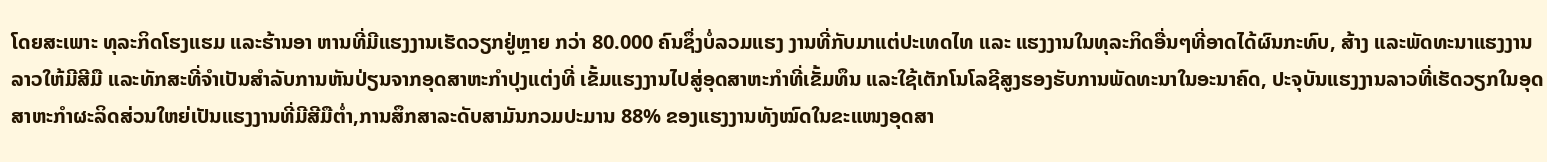ໂດຍສະເພາະ ທຸລະກິດໂຮງແຮມ ແລະຮ້ານອາ ຫານທີ່ມີແຮງງານເຮັດວຽກຢູ່ຫຼາຍ ກວ່າ 80.000 ຄົນຊຶ່ງບໍ່ລວມແຮງ ງານທີ່ກັບມາແຕ່ປະເທດໄທ ແລະ ແຮງງານໃນທຸລະກິດອື່ນໆທີ່ອາດໄດ້ຜົນກະທົບ, ສ້າງ ແລະພັດທະນາແຮງງານລາວໃຫ້ມີສີມື ແລະທັກສະທີ່ຈໍາເປັນສໍາລັບການຫັນປ່ຽນຈາກອຸດສາຫະກໍາປຸງແຕ່ງທີ່ ເຂັ້ມແຮງງານໄປສູ່ອຸດສາຫະກໍາທີ່ເຂັ້ມທຶນ ແລະໃຊ້ເຕັກໂນໂລຊີສູງຮອງຮັບການພັດທະນາໃນອະນາຄົດ, ປະຈຸບັນແຮງງານລາວທີ່ເຮັດວຽກໃນອຸດສາຫະກໍາຜະລິດສ່ວນໃຫຍ່ເປັນແຮງງານທີ່ມີສີມືຕໍ່າ,ການສຶກສາລະດັບສາມັນກວມປະມານ 88% ຂອງແຮງງານທັງໝົດໃນຂະແໜງອຸດສາ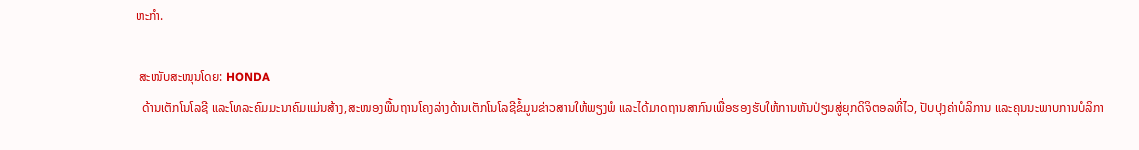ຫະກໍາ.

 ສະໜັບສະໜຸນໂດຍ: HONDA
  ດ້ານເຕັກໂນໂລຊີ ແລະໂທລະຄົມມະນາຄົມແມ່ນສ້າງ,ສະໜອງພື້ນຖານໂຄງລ່າງດ້ານເຕັກໂນໂລຊີຂໍ້ມູນຂ່າວສານໃຫ້ພຽງພໍ ແລະໄດ້ມາດຖານສາກົນເພື່ອຮອງຮັບໃຫ້ການຫັນປ່ຽນສູ່ຍຸກດິຈິຕອລທີ່ໄວ, ປັບປຸງຄ່າບໍລິການ ແລະຄຸນນະພາບການບໍລິກາ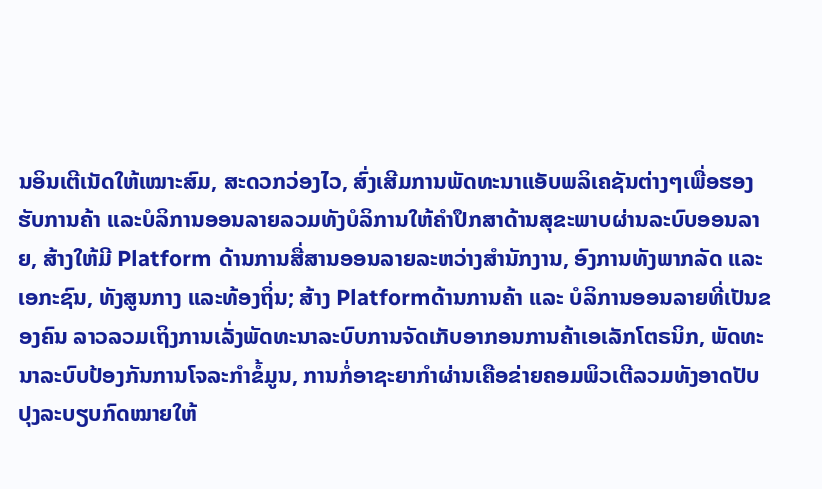ນອິນເຕີເນັດໃຫ້ເໝາະສົມ, ສະດວກວ່ອງໄວ, ສົ່ງເສີມການພັດທະນາແອັບພລິເຄຊັນຕ່າງໆເພື່ອຮອງຮັບການຄ້າ ແລະບໍລິການອອນລາຍລວມທັງບໍລິການໃຫ້ຄໍາປຶກສາດ້ານສຸຂະພາບຜ່ານລະບົບອອນລາຍ, ສ້າງໃຫ້ມີ Platform ດ້ານການສື່ສານອອນລາຍລະຫວ່າງສໍານັກງານ, ອົງການທັງພາກລັດ ແລະເອກະຊົນ, ທັງສູນກາງ ແລະທ້ອງຖິ່ນ; ສ້າງ Platformດ້ານການຄ້າ ແລະ ບໍລິການອອນລາຍທີ່ເປັນຂອງຄົນ ລາວລວມເຖິງການເລັ່ງພັດທະນາລະບົບການຈັດເກັບອາກອນການຄ້າເອເລັກໂຕຣນິກ, ພັດທະນາລະບົບປ້ອງກັນການໂຈລະກໍາຂໍ້ມູນ, ການກໍ່ອາຊະຍາກໍາຜ່ານເຄືອຂ່າຍຄອມພິວເຕີລວມທັງອາດປັບປຸງລະບຽບກົດໝາຍໃຫ້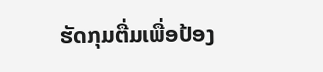ຮັດກຸມຕື່ມເພື່ອປ້ອງ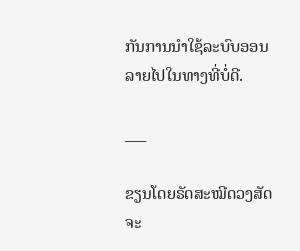ກັນການນໍາໃຊ້ລະບົບອອນລາຍໄປໃນທາງທີ່ບໍ່ດີ.

___

ຂຽນໂດຍຣັດສະໝີດວງສັດຈະ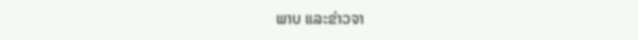ພາບ ແລະຂ່າວຈາ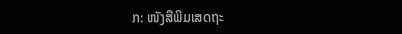ກ: ໜັງສືພິມເສດຖະ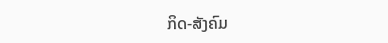ກິດ-ສັງຄົມ